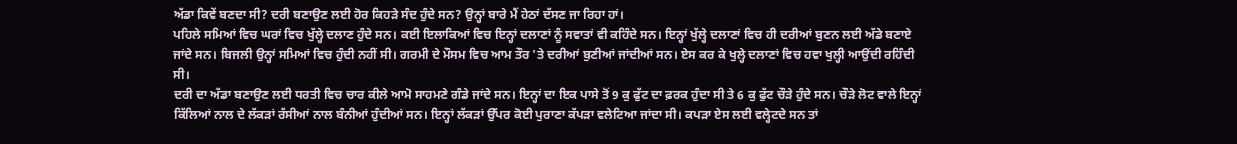ਅੱਡਾ ਕਿਵੇਂ ਬਣਦਾ ਸੀ? ਦਰੀ ਬਣਾਉਣ ਲਈ ਹੋਰ ਕਿਹੜੇ ਸੰਦ ਹੁੰਦੇ ਸਨ? ਉਨ੍ਹਾਂ ਬਾਰੇ ਮੈਂ ਹੇਠਾਂ ਦੱਸਣ ਜਾ ਰਿਹਾ ਹਾਂ।
ਪਹਿਲੇ ਸਮਿਆਂ ਵਿਚ ਘਰਾਂ ਵਿਚ ਖੁੱਲ੍ਹੇ ਦਲਾਣ ਹੁੰਦੇ ਸਨ। ਕਈ ਇਲਾਕਿਆਂ ਵਿਚ ਇਨ੍ਹਾਂ ਦਲਾਣਾਂ ਨੂੰ ਸਵਾਤਾਂ ਵੀ ਕਹਿੰਦੇ ਸਨ। ਇਨ੍ਹਾਂ ਖੁੱਲ੍ਹੇ ਦਲਾਣਾਂ ਵਿਚ ਹੀ ਦਰੀਆਂ ਬੁਣਨ ਲਈ ਅੱਡੇ ਬਣਾਏ ਜਾਂਦੇ ਸਨ। ਬਿਜਲੀ ਉਨ੍ਹਾਂ ਸਮਿਆਂ ਵਿਚ ਹੁੰਦੀ ਨਹੀਂ ਸੀ। ਗਰਮੀ ਦੇ ਮੌਸਮ ਵਿਚ ਆਮ ਤੌਰ 'ਤੇ ਦਰੀਆਂ ਬੁਣੀਆਂ ਜਾਂਦੀਆਂ ਸਨ। ਏਸ ਕਰ ਕੇ ਖੁਲ੍ਹੇ ਦਲਾਣਾਂ ਵਿਚ ਹਵਾ ਖੁਲ੍ਹੀ ਆਉਂਦੀ ਰਹਿੰਦੀ ਸੀ।
ਦਰੀ ਦਾ ਅੱਡਾ ਬਣਾਉਣ ਲਈ ਧਰਤੀ ਵਿਚ ਚਾਰ ਕੀਲੇ ਆਮੋ ਸਾਹਮਣੇ ਗੰਡੇ ਜਾਂਦੇ ਸਨ। ਇਨ੍ਹਾਂ ਦਾ ਇਕ ਪਾਸੇ ਤੋਂ 9 ਕੁ ਫੁੱਟ ਦਾ ਫ਼ਰਕ ਹੁੰਦਾ ਸੀ ਤੇ 6 ਕੁ ਫੁੱਟ ਚੌੜੇ ਹੁੰਦੇ ਸਨ। ਚੌੜੇ ਲੋਟ ਵਾਲੇ ਇਨ੍ਹਾਂ ਕਿੱਲਿਆਂ ਨਾਲ ਦੇ ਲੱਕੜਾਂ ਰੱਸੀਆਂ ਨਾਲ ਬੰਨੀਆਂ ਹੁੰਦੀਆਂ ਸਨ। ਇਨ੍ਹਾਂ ਲੱਕੜਾਂ ਉੱਪਰ ਕੋਈ ਪੁਰਾਣਾ ਕੱਪੜਾ ਵਲੇਟਿਆ ਜਾਂਦਾ ਸੀ। ਕਪੜਾ ਏਸ ਲਈ ਵਲ੍ਹੇਟਦੇ ਸਨ ਤਾਂ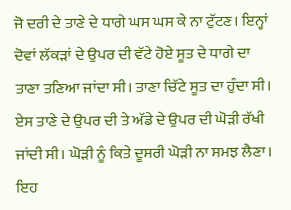ਜੋ ਦਰੀ ਦੇ ਤਾਣੇ ਦੇ ਧਾਗੇ ਘਸ ਘਸ ਕੇ ਨਾ ਟੁੱਟਣ। ਇਨ੍ਹਾਂ ਦੋਵਾਂ ਲੱਕੜਾਂ ਦੇ ਉਪਰ ਦੀ ਵੱਟੇ ਹੋਏ ਸੂਤ ਦੇ ਧਾਗੇ ਦਾ ਤਾਣਾ ਤਣਿਆ ਜਾਂਦਾ ਸੀ। ਤਾਣਾ ਚਿੱਟੇ ਸੂਤ ਦਾ ਹੁੰਦਾ ਸੀ। ਏਸ ਤਾਣੇ ਦੇ ਉਪਰ ਦੀ ਤੇ ਅੱਡੇ ਦੇ ਉਪਰ ਦੀ ਘੋੜੀ ਰੱਖੀ ਜਾਂਦੀ ਸੀ। ਘੋੜੀ ਨੂੰ ਕਿਤੇ ਦੂਸਰੀ ਘੋੜੀ ਨਾ ਸਮਝ ਲੈਣਾ। ਇਹ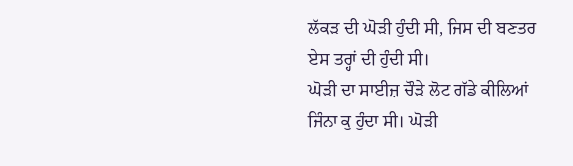ਲੱਕੜ ਦੀ ਘੋੜੀ ਹੁੰਦੀ ਸੀ, ਜਿਸ ਦੀ ਬਣਤਰ ਏਸ ਤਰ੍ਹਾਂ ਦੀ ਹੁੰਦੀ ਸੀ।
ਘੋੜੀ ਦਾ ਸਾਈਜ਼ ਚੌੜੇ ਲੋਟ ਗੱਡੇ ਕੀਲਿਆਂ ਜਿੰਨਾ ਕੁ ਹੁੰਦਾ ਸੀ। ਘੋੜੀ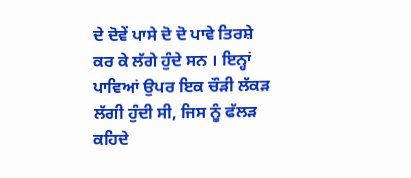ਦੇ ਦੋਵੇਂ ਪਾਸੇ ਦੋ ਦੋ ਪਾਵੇ ਤਿਰਸ਼ੇ ਕਰ ਕੇ ਲੱਗੇ ਹੁੰਦੇ ਸਨ । ਇਨ੍ਹਾਂ ਪਾਵਿਆਂ ਉਪਰ ਇਕ ਚੌੜੀ ਲੱਕੜ ਲੱਗੀ ਹੁੰਦੀ ਸੀ, ਜਿਸ ਨੂੰ ਫੱਲੜ ਕਹਿਦੇ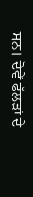ਸਨ। ਦੋਵੇਂ ਫੱਲੜਾਂ ਦੇ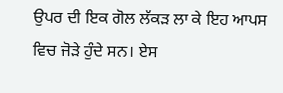ਉਪਰ ਦੀ ਇਕ ਗੋਲ ਲੱਕੜ ਲਾ ਕੇ ਇਹ ਆਪਸ ਵਿਚ ਜੋੜੇ ਹੁੰਦੇ ਸਨ। ਏਸ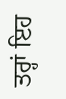ਤਰ੍ਹਾਂ ਇਹ